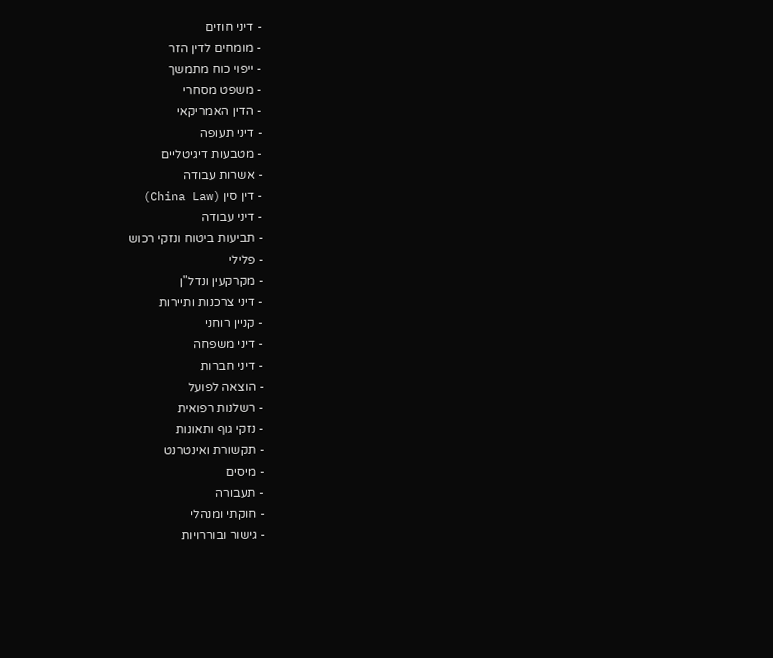- דיני חוזים
- מומחים לדין הזר
- ייפוי כוח מתמשך
- משפט מסחרי
- הדין האמריקאי
- דיני תעופה
- מטבעות דיגיטליים
- אשרות עבודה
- דין סין (China Law)
- דיני עבודה
- תביעות ביטוח ונזקי רכוש
- פלילי
- מקרקעין ונדל"ן
- דיני צרכנות ותיירות
- קניין רוחני
- דיני משפחה
- דיני חברות
- הוצאה לפועל
- רשלנות רפואית
- נזקי גוף ותאונות
- תקשורת ואינטרנט
- מיסים
- תעבורה
- חוקתי ומנהלי
- גישור ובוררויות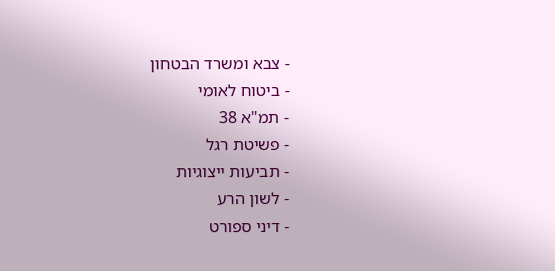- צבא ומשרד הבטחון
- ביטוח לאומי
- תמ"א 38
- פשיטת רגל
- תביעות ייצוגיות
- לשון הרע
- דיני ספורט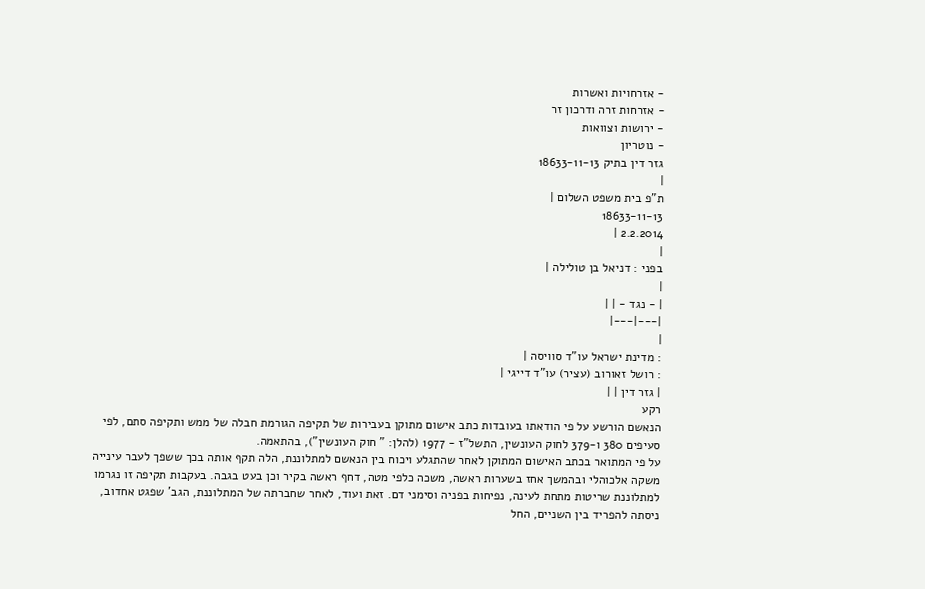- אזרחויות ואשרות
- אזרחות זרה ודרכון זר
- ירושות וצוואות
- נוטריון
גזר דין בתיק 18633-11-13
|
ת"פ בית משפט השלום |
18633-11-13
2.2.2014 |
|
בפני : דניאל בן טולילה |
|
| - נגד - | |
|---|---|
|
: מדינת ישראל עו"ד סוויסה |
: רושל זאורוב (עציר) עו"ד דייגי |
| גזר דין | |
רקע
הנאשם הורשע על פי הודאתו בעובדות כתב אישום מתוקן בעבירות של תקיפה הגורמת חבלה של ממש ותקיפה סתם, לפי סעיפים 380 ו-379 לחוק העונשין, התשל"ז - 1977 (להלן: " חוק העונשין"), בהתאמה.
על פי המתואר בכתב האישום המתוקן לאחר שהתגלע ויכוח בין הנאשם למתלוננת, הלה תקף אותה בכך ששפך לעבר עינייה משקה אלכוהלי ובהמשך אחז בשערות ראשה, משכה כלפי מטה, דחף ראשה בקיר וכן בעט בגבה. בעקבות תקיפה זו נגרמו למתלוננת שריטות מתחת לעינה, נפיחות בפניה וסימני דם. זאת ועוד, לאחר שחברתה של המתלוננת, הגב' שפגט אחדוב, ניסתה להפריד בין השניים, החל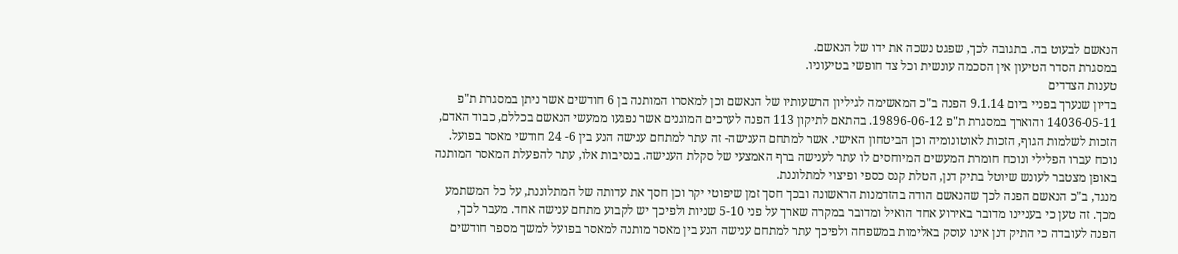הנאשם לבעוט בה. בתגובה לכך, שפגט נשכה את ידו של הנאשם.
במסגרת הסדר הטיעון אין הסכמה עונשית וכל צד חופשי בטיעוניו.
טענות הצדדים
בדיון שנערך בפניי ביום 9.1.14 הפנה ב"כ המאשימה לגיליון הרשעותיו של הנאשם וכן למאסרו המותנה בן 6 חודשים אשר ניתן במסגרת ת"פ 14036-05-11 והוארך במסגרת ת"פ 19896-06-12. בהתאם לתיקון 113 הפנה לערכים המוגנים אשר נפגעו ממעשי הנאשם בכללם, כבוד האדם, הזכות לשלמות הגוף, הזכות לאוטונומיה וכן הביטחון האישי. אשר למתחם הענישה- זה עתר למתחם ענישה הנע בין 6- 24 חודשי מאסר בפועל. נוכח עברו הפלילי ונוכח חומרת המעשים המיוחסים לו עתר לענישה ברף האמצעי של סקלת הענישה. בנסיבות אלו, עתר להפעלת המאסר המותנה באופן מצטבר לעונש שיוטל בתיק דנן, הטלת קנס כספי ופיצוי למתלוננת.
מנגד, ב"כ הנאשם הפנה לכך שהנאשם הודה בהזדמנות הראשונה ובכך חסך זמן שיפוטי יקר וכן חסך את עדותה של המתלוננת, על כל המשתמע מכך. זה טען כי בעניינו מדובר באירוע אחד הואיל ומדובר במקרה שארך על פני 5-10 שניות ולפיכך יש לקבוע מתחם ענישה אחד. מעבר לכך, הפנה לעובדה כי התיק דנן אינו עוסק באלימות במשפחה ולפיכך עתר למתחם ענישה הנע בין מאסר מותנה למאסר בפועל למשך מספר חודשים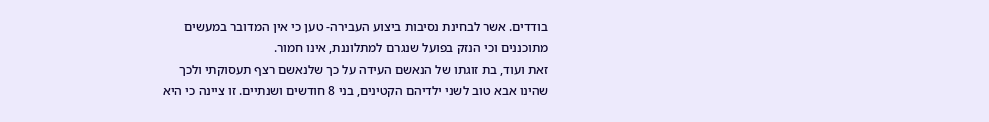בודדים. אשר לבחינת נסיבות ביצוע העבירה- טען כי אין המדובר במעשים מתוכננים וכי הנזק בפועל שנגרם למתלוננת, אינו חמור.
זאת ועוד, בת זוגתו של הנאשם העידה על כך שלנאשם רצף תעסוקתי ולכך שהינו אבא טוב לשני ילדיהם הקטינים, בני 8 חודשים ושנתיים. זו ציינה כי היא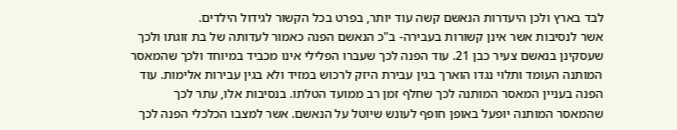לבד בארץ ולכן היעדרות הנאשם קשה עוד יותר, בפרט בכל הקשור לגידול הילדים.
אשר לנסיבות אשר אינן קשורות בעבירה- ב"כ הנאשם הפנה כאמור לעדותה של בת זוגתו ולכך שעסקינן בנאשם צעיר כבן 21. עוד הפנה לכך שעברו הפלילי אינו מכביד במיוחד ולכך שהמאסר המותנה העומד ותלוי נגדו הוארך בגין עבירת היזק לרכוש במזיד ולא בגין עבירות אלימות. עוד הפנה בעניין המאסר המותנה לכך שחלף זמן רב ממועד הטלתו. בנסיבות אלו, עתר לכך שהמאסר המותנה יופעל באופן חופף לעונש שיוטל על הנאשם. אשר למצבו הכלכלי הפנה לכך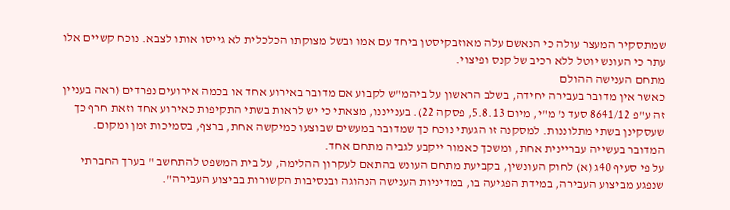שמתסקיר המעצר עולה כי הנאשם עלה מאוזבקיסטן ביחד עם אמו ובשל מצוקתו הכלכלית לא גייסו אותו לצבא. נוכח קשיים אלו עתר כי העונש יוטל ללא רכיב של קנס ופיצוי.
מתחם הענישה ההולם
כאשר אין מדובר בעבירה יחידה, בשלב הראשון על ביהמ"ש לקבוע אם מדובר באירוע אחד או בכמה אירועים נפרדים (ראה בעניין זה ע"פ 8641/12 סעד נ' מ"י, מיום 5.8.13, פסקה 22). בענייננו, מצאתי כי יש לראות בשתי התקיפות כאירוע אחד וזאת חרף כך שעסקינן בשתי מתלוננות. למסקנה זו הגעתי נוכח כך שמדובר במעשים שבוצעו כמיקשה אחת, ברצף, בסמיכות זמן ומקום. המדובר בעשייה עבריינית אחת, ומשכך כאמור ייקבע לגביה מתחם אחד.
על פי סעיף 40ג (א) לחוק העונשין, בקביעת מתחם העונש בהתאם לעקרון ההלימה, על בית המשפט להתחשב " בערך החברתי שנפגע מביצוע העבירה, במידת הפגיעה בו, במדיניות הענישה הנהוגה ובנסיבות הקשורות בביצוע העבירה".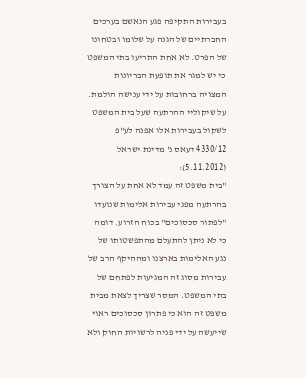בעבירות התקיפה פגע הנאשם בערכים החברתיים של הגנה על שלומו ובטחונו של הפרט. לא אחת התריעו בתי המשפט כי יש למגר את תופעת הבריונות המצויה ברחובות על ידי ענישה הולמת. על שיקוליי ההרתעה שעל בית המשפט לשקול בעבירות אלו אפנה לע"פ 4330/12 דעאס נ' מדינת ישראל (5.11.2012):
"בית משפט זה עמד לא אחת על הצורך בהרתעה מפני עבירות אלימות שנועדו "לפתור סכסוכים" בכוח הזרוע. דומה כי לא ניתן להתעלם מהתפשטותו של נגע האלימות בארצנו ומההיקף הרב של עבירות מסוג זה המגיעות לפתחם של בתי המשפט. המסר שצריך לצאת מבית משפט זה הוא כי פתרון סכסוכים ראוי שייעשה על ידי פניה לרשויות החוק ולא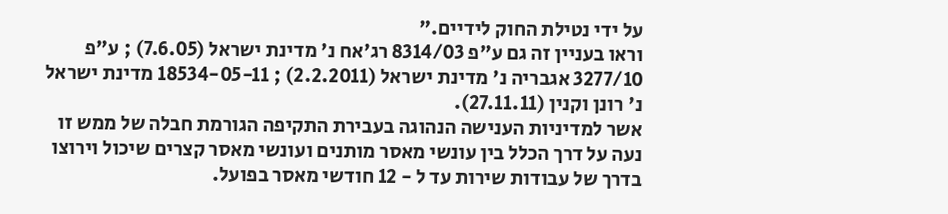על ידי נטילת החוק לידיים."
וראו בעניין זה גם ע"פ 8314/03 רג'אח נ' מדינת ישראל (7.6.05) ; ע"פ 3277/10 אגבריה נ' מדינת ישראל (2.2.2011) ; 18534-05-11 מדינת ישראל נ' רונן וקנין (27.11.11).
אשר למדיניות הענישה הנהוגה בעבירת התקיפה הגורמת חבלה של ממש זו נעה על דרך הכלל בין עונשי מאסר מותנים ועונשי מאסר קצרים שיכול וירוצו בדרך של עבודות שירות עד ל - 12 חודשי מאסר בפועל.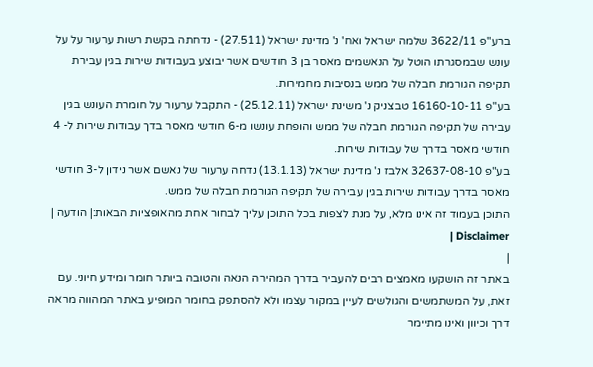ברע"פ 3622/11 שלמה ישראל ואח' נ' מדינת ישראל (27.511) - נדחתה בקשת רשות ערעור על על עונש שבמסגרתו הוטל על הנאשמים מאסר בן 3 חודשים אשר יבוצע בעבודות שירות בגין עבירת תקיפה הגורמת חבלה של ממש בנסיבות מחמירות.
בע"פ 16160-10-11 טבצניק נ' משינת ישראל (25.12.11) - התקבל ערעור על חומרת העונש בגין עבירה של תקיפה הגורמת חבלה של ממש והופחת עונשו מ-6 חודשי מאסר בדך עבודות שירות ל- 4 חודשי מאסר בדרך של עבודות שירות.
בע"פ 32637-08-10 אלבז נ' מדינת ישראל (13.1.13) נדחה ערעור של נאשם אשר נידון ל-3 חודשי מאסר בדרך עבודות שירות בגין עבירה של תקיפה הגורמת חבלה של ממש.
התוכן בעמוד זה אינו מלא, על מנת לצפות בכל התוכן עליך לבחור אחת מהאופציות הבאות:| הודעה | Disclaimer |
|
באתר זה הושקעו מאמצים רבים להעביר בדרך המהירה הנאה והטובה ביותר חומר ומידע חיוני. עם זאת, על המשתמשים והגולשים לעיין במקור עצמו ולא להסתפק בחומר המופיע באתר המהווה מראה דרך וכיוון ואינו מתיימר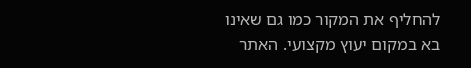להחליף את המקור כמו גם שאינו בא במקום יעוץ מקצועי. האתר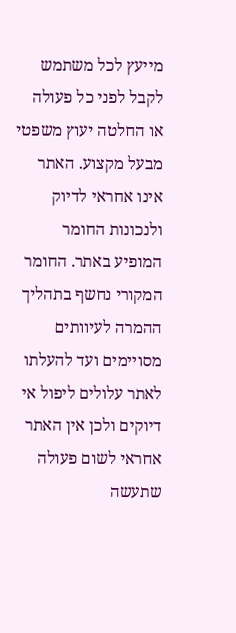מייעץ לכל משתמש לקבל לפני כל פעולה או החלטה יעוץ משפטי מבעל מקצוע. האתר אינו אחראי לדיוק ולנכונות החומר המופיע באתר. החומר המקורי נחשף בתהליך ההמרה לעיוותים מסויימים ועד להעלתו לאתר עלולים ליפול אי דיוקים ולכן אין האתר אחראי לשום פעולה שתעשה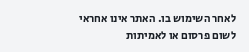לאחר השימוש בו. האתר אינו אחראי לשום פרסום או לאמיתות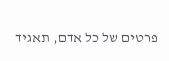פרטים של כל אדם, תאגיד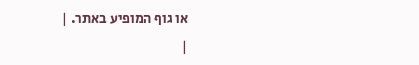או גוף המופיע באתר. |
|